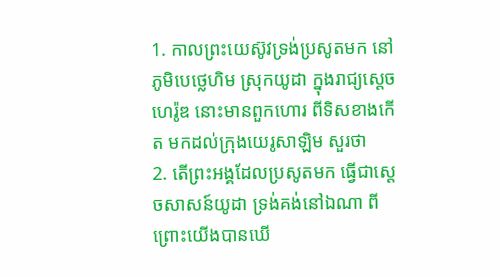1. កាលព្រះយេស៊ូវទ្រង់ប្រសូតមក នៅភូមិបេថ្លេហិម ស្រុកយូដា ក្នុងរាជ្យស្តេចហេរ៉ូឌ នោះមានពួកហោរ ពីទិសខាងកើត មកដល់ក្រុងយេរូសាឡិម សួរថា
2. តើព្រះអង្គដែលប្រសូតមក ធ្វើជាស្តេចសាសន៍យូដា ទ្រង់គង់នៅឯណា ពីព្រោះយើងបានឃើ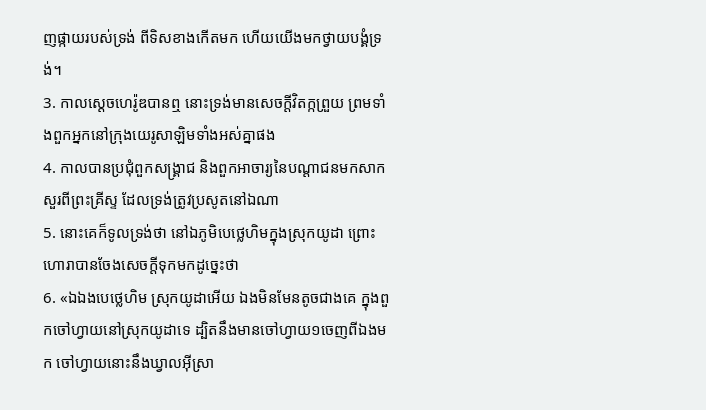ញផ្កាយរបស់ទ្រង់ ពីទិសខាងកើតមក ហើយយើងមកថ្វាយបង្គំទ្រង់។
3. កាលស្តេចហេរ៉ូឌបានឮ នោះទ្រង់មានសេចក្ដីវិតក្កព្រួយ ព្រមទាំងពួកអ្នកនៅក្រុងយេរូសាឡិមទាំងអស់គ្នាផង
4. កាលបានប្រជុំពួកសង្គ្រាជ និងពួកអាចារ្យនៃបណ្តាជនមកសាកសួរពីព្រះគ្រីស្ទ ដែលទ្រង់ត្រូវប្រសូតនៅឯណា
5. នោះគេក៏ទូលទ្រង់ថា នៅឯភូមិបេថ្លេហិមក្នុងស្រុកយូដា ព្រោះហោរាបានចែងសេចក្ដីទុកមកដូច្នេះថា
6. «ឯឯងបេថ្លេហិម ស្រុកយូដាអើយ ឯងមិនមែនតូចជាងគេ ក្នុងពួកចៅហ្វាយនៅស្រុកយូដាទេ ដ្បិតនឹងមានចៅហ្វាយ១ចេញពីឯងមក ចៅហ្វាយនោះនឹងឃ្វាលអ៊ីស្រា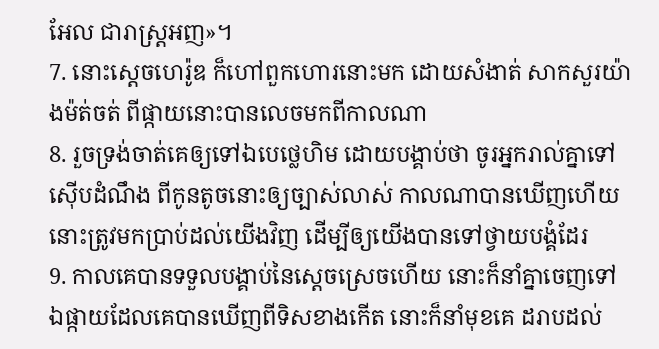អែល ជារាស្ត្រអញ»។
7. នោះស្តេចហេរ៉ូឌ ក៏ហៅពួកហោរនោះមក ដោយសំងាត់ សាកសួរយ៉ាងម៉ត់ចត់ ពីផ្កាយនោះបានលេចមកពីកាលណា
8. រួចទ្រង់ចាត់គេឲ្យទៅឯបេថ្លេហិម ដោយបង្គាប់ថា ចូរអ្នករាល់គ្នាទៅស៊ើបដំណឹង ពីកូនតូចនោះឲ្យច្បាស់លាស់ កាលណាបានឃើញហើយ នោះត្រូវមកប្រាប់ដល់យើងវិញ ដើម្បីឲ្យយើងបានទៅថ្វាយបង្គំដែរ
9. កាលគេបានទទួលបង្គាប់នៃស្តេចស្រេចហើយ នោះក៏នាំគ្នាចេញទៅ ឯផ្កាយដែលគេបានឃើញពីទិសខាងកើត នោះក៏នាំមុខគេ ដរាបដល់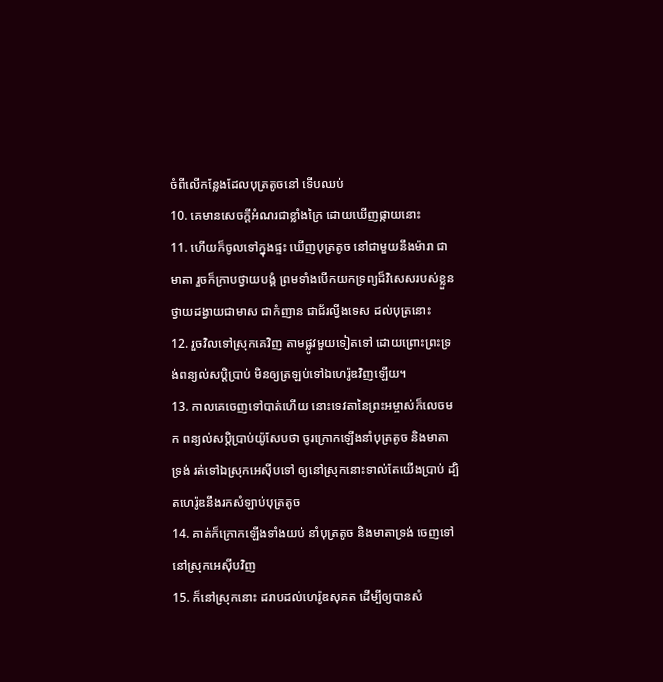ចំពីលើកន្លែងដែលបុត្រតូចនៅ ទើបឈប់
10. គេមានសេចក្ដីអំណរជាខ្លាំងក្រៃ ដោយឃើញផ្កាយនោះ
11. ហើយក៏ចូលទៅក្នុងផ្ទះ ឃើញបុត្រតូច នៅជាមួយនឹងម៉ារា ជាមាតា រួចក៏ក្រាបថ្វាយបង្គំ ព្រមទាំងបើកយកទ្រព្យដ៏វិសេសរបស់ខ្លួន ថ្វាយដង្វាយជាមាស ជាកំញាន ជាជ័រល្វីងទេស ដល់បុត្រនោះ
12. រួចវិលទៅស្រុកគេវិញ តាមផ្លូវមួយទៀតទៅ ដោយព្រោះព្រះទ្រង់ពន្យល់សប្តិប្រាប់ មិនឲ្យត្រឡប់ទៅឯហេរ៉ូឌវិញឡើយ។
13. កាលគេចេញទៅបាត់ហើយ នោះទេវតានៃព្រះអម្ចាស់ក៏លេចមក ពន្យល់សប្តិប្រាប់យ៉ូសែបថា ចូរក្រោកឡើងនាំបុត្រតូច និងមាតាទ្រង់ រត់ទៅឯស្រុកអេស៊ីបទៅ ឲ្យនៅស្រុកនោះទាល់តែយើងប្រាប់ ដ្បិតហេរ៉ូឌនឹងរកសំឡាប់បុត្រតូច
14. គាត់ក៏ក្រោកឡើងទាំងយប់ នាំបុត្រតូច និងមាតាទ្រង់ ចេញទៅនៅស្រុកអេស៊ីបវិញ
15. ក៏នៅស្រុកនោះ ដរាបដល់ហេរ៉ូឌសុគត ដើម្បីឲ្យបានសំ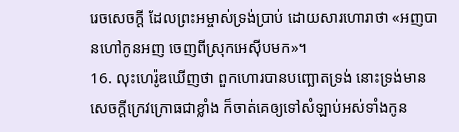រេចសេចក្ដី ដែលព្រះអម្ចាស់ទ្រង់ប្រាប់ ដោយសារហោរាថា «អញបានហៅកូនអញ ចេញពីស្រុកអេស៊ីបមក»។
16. លុះហេរ៉ូឌឃើញថា ពួកហោរបានបញ្ឆោតទ្រង់ នោះទ្រង់មានសេចក្ដីក្រេវក្រោធជាខ្លាំង ក៏ចាត់គេឲ្យទៅសំឡាប់អស់ទាំងកូន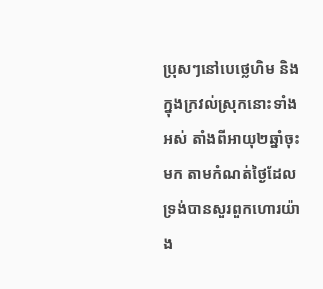ប្រុសៗនៅបេថ្លេហិម និងក្នុងក្រវល់ស្រុកនោះទាំងអស់ តាំងពីអាយុ២ឆ្នាំចុះមក តាមកំណត់ថ្ងៃដែលទ្រង់បានសួរពួកហោរយ៉ាង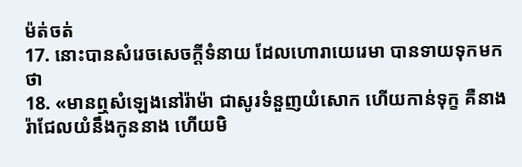ម៉ត់ចត់
17. នោះបានសំរេចសេចក្ដីទំនាយ ដែលហោរាយេរេមា បានទាយទុកមកថា
18. «មានឮសំឡេងនៅរ៉ាម៉ា ជាសូរទំនួញយំសោក ហើយកាន់ទុក្ខ គឺនាងរ៉ាជែលយំនឹងកូននាង ហើយមិ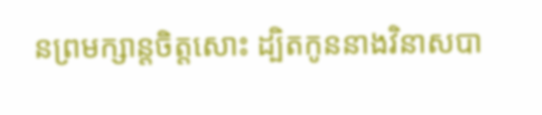នព្រមក្សាន្តចិត្តសោះ ដ្បិតកូននាងវិនាសបា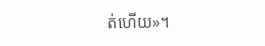ត់ហើយ»។